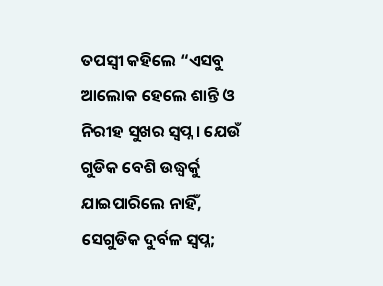ତପସ୍ୱୀ କହିଲେ “ଏସବୁ ଆଲୋକ ହେଲେ ଶାନ୍ତି ଓ ନିରୀହ ସୁଖର ସ୍ୱପ୍ନ । ଯେଉଁ ଗୁଡିକ ବେଶି ଉଦ୍ଧ୍ୱର୍କୁ ଯାଇପାରିଲେ ନାହିଁ, ସେଗୁଡିକ ଦୁର୍ବଳ ସ୍ୱପ୍ନ;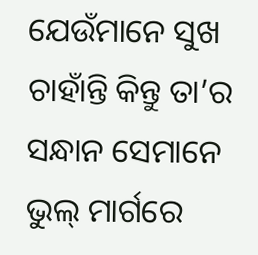ଯେଉଁମାନେ ସୁଖ ଚାହାଁନ୍ତି କିନ୍ତୁ ତା’ର ସନ୍ଧାନ ସେମାନେ ଭୁଲ୍ ମାର୍ଗରେ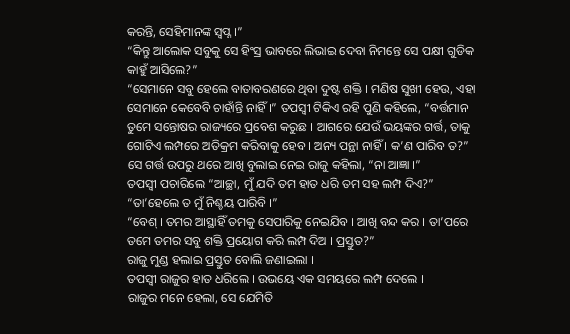କରନ୍ତି, ସେହିମାନଙ୍କ ସ୍ୱପ୍ନ ।”
“କିନ୍ତୁ ଆଲୋକ ସବୁକୁ ସେ ହିଂସ୍ର ଭାବରେ ଲିଭାଇ ଦେବା ନିମନ୍ତେ ସେ ପକ୍ଷୀ ଗୁଡିକ କାହୁଁ ଆସିଲେ?”
“ସେମାନେ ସବୁ ହେଲେ ବାତାବରଣରେ ଥିବା ଦୁଷ୍ଟ ଶକ୍ତି । ମଣିଷ ସୁଖୀ ହେଉ, ଏହା ସେମାନେ କେବେବି ଚାହାଁନ୍ତି ନାହିଁ ।” ତପସ୍ୱୀ ଟିକିଏ ରହି ପୁଣି କହିଲେ, “ବର୍ତ୍ତମାନ ତୁମେ ସନ୍ତୋଷର ରାଜ୍ୟରେ ପ୍ରବେଶ କରୁଛ । ଆଗରେ ଯେଉଁ ଭୟଙ୍କର ଗର୍ତ୍ତ, ତାକୁ ଗୋଟିଏ ଲମ୍ପରେ ଅତିକ୍ରମ କରିବାକୁ ହେବ । ଅନ୍ୟ ପନ୍ଥା ନାହିଁ । କ’ଣ ପାରିବ ତ?”
ସେ ଗର୍ତ୍ତ ଉପରୁ ଥରେ ଆଖି ବୁଲାଇ ନେଇ ରାଜୁ କହିଲା, “ନା ଆଜ୍ଞା ।”
ତପସ୍ୱୀ ପଚାରିଲେ “ଆଚ୍ଛା, ମୁଁ ଯଦି ତମ ହାତ ଧରି ତମ ସହ ଲମ୍ପ ଦିଏ?”
“ତା’ହେଲେ ତ ମୁଁ ନିଶ୍ଚୟ ପାରିବି ।”
“ବେଶ୍ । ତମର ଆସ୍ଥାହିଁ ତମକୁ ସେପାରିକୁ ନେଇଯିବ । ଆଖି ବନ୍ଦ କର । ତା’ପରେ ତମେ ତମର ସବୁ ଶକ୍ତି ପ୍ରୟୋଗ କରି ଲମ୍ପ ଦିଅ । ପ୍ରସ୍ତୁତ?”
ରାଜୁ ମୁଣ୍ଡ ହଲାଇ ପ୍ରସ୍ତୁତ ବୋଲି ଜଣାଇଲା ।
ତପସ୍ୱୀ ରାଜୁର ହାତ ଧରିଲେ । ଉଭୟେ ଏକ ସମୟରେ ଲମ୍ପ ଦେଲେ ।
ରାଜୁର ମନେ ହେଲା, ସେ ଯେମିତି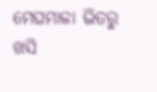ମେଘମାଳା ଭିତରୁ ଖସି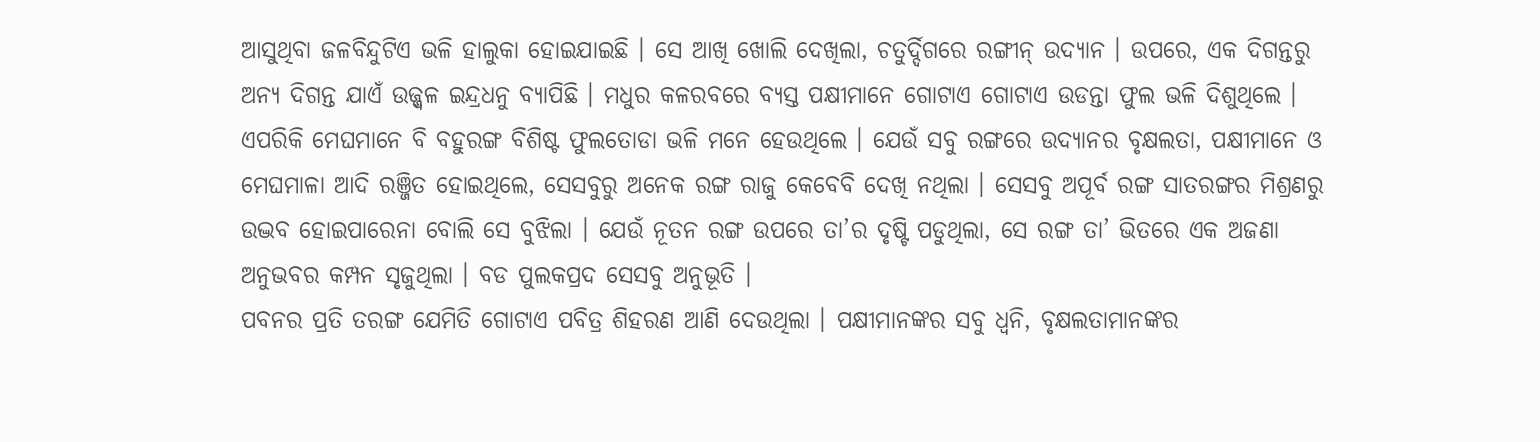ଆସୁଥିବା ଜଳବିନ୍ଦୁଟିଏ ଭଳି ହାଲୁକା ହୋଇଯାଇଛି । ସେ ଆଖି ଖୋଲି ଦେଖିଲା, ଚତୁର୍ଦ୍ଦିଗରେ ରଙ୍ଗୀନ୍ ଉଦ୍ୟାନ । ଉପରେ, ଏକ ଦିଗନ୍ତରୁ ଅନ୍ୟ ଦିଗନ୍ତ ଯାଏଁ ଉଜ୍ଜ୍ୱଳ ଇନ୍ଦ୍ରଧନୁ ବ୍ୟାପିଛି । ମଧୁର କଳରବରେ ବ୍ୟସ୍ତ ପକ୍ଷୀମାନେ ଗୋଟାଏ ଗୋଟାଏ ଉଡନ୍ତା ଫୁଲ ଭଳି ଦିଶୁଥିଲେ । ଏପରିକି ମେଘମାନେ ବି ବହୁରଙ୍ଗ ବିଶିଷ୍ଟ ଫୁଲତୋଡା ଭଳି ମନେ ହେଉଥିଲେ । ଯେଉଁ ସବୁ ରଙ୍ଗରେ ଉଦ୍ୟାନର ବୃକ୍ଷଲତା, ପକ୍ଷୀମାନେ ଓ ମେଘମାଳା ଆଦି ରଞ୍ଜିତ ହୋଇଥିଲେ, ସେସବୁରୁ ଅନେକ ରଙ୍ଗ ରାଜୁ କେବେବି ଦେଖି ନଥିଲା । ସେସବୁ ଅପୂର୍ବ ରଙ୍ଗ ସାତରଙ୍ଗର ମିଶ୍ରଣରୁ ଉଦ୍ଭବ ହୋଇପାରେନା ବୋଲି ସେ ବୁଝିଲା । ଯେଉଁ ନୂତନ ରଙ୍ଗ ଉପରେ ତା’ର ଦୃଷ୍ଟି ପଡୁଥିଲା, ସେ ରଙ୍ଗ ତା’ ଭିତରେ ଏକ ଅଜଣା ଅନୁଭବର କମ୍ପନ ସୃଜୁଥିଲା । ବଡ ପୁଲକପ୍ରଦ ସେସବୁ ଅନୁଭୂତି ।
ପବନର ପ୍ରତି ତରଙ୍ଗ ଯେମିତି ଗୋଟାଏ ପବିତ୍ର ଶିହରଣ ଆଣି ଦେଉଥିଲା । ପକ୍ଷୀମାନଙ୍କର ସବୁ ଧ୍ୱନି, ବୃକ୍ଷଲତାମାନଙ୍କର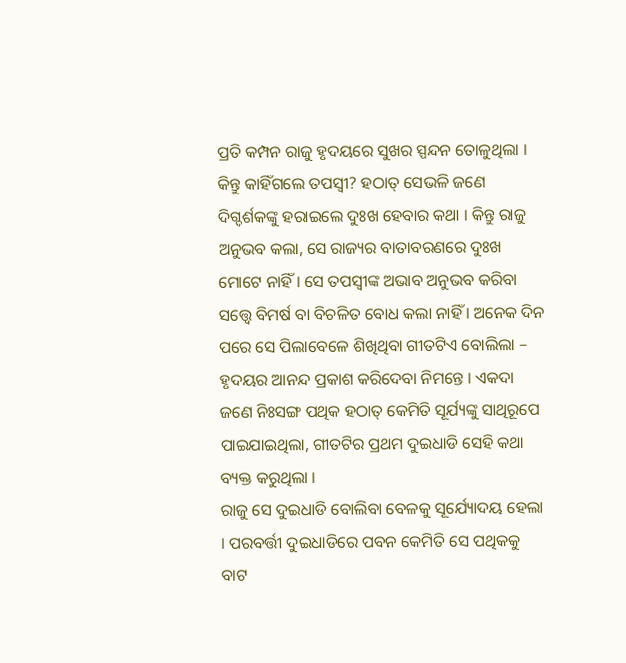ପ୍ରତି କମ୍ପନ ରାଜୁ ହୃଦୟରେ ସୁଖର ସ୍ପନ୍ଦନ ତୋଳୁଥିଲା ।
କିନ୍ତୁ କାହିଁଗଲେ ତପସ୍ୱୀ? ହଠାତ୍ ସେଭଳି ଜଣେ ଦିଗ୍ଦର୍ଶକଙ୍କୁ ହରାଇଲେ ଦୁଃଖ ହେବାର କଥା । କିନ୍ତୁ ରାଜୁ ଅନୁଭବ କଲା, ସେ ରାଜ୍ୟର ବାତାବରଣରେ ଦୁଃଖ ମୋଟେ ନାହିଁ । ସେ ତପସ୍ୱୀଙ୍କ ଅଭାବ ଅନୁଭବ କରିବା ସତ୍ତ୍ୱେ ବିମର୍ଷ ବା ବିଚଳିତ ବୋଧ କଲା ନାହିଁ । ଅନେକ ଦିନ ପରେ ସେ ପିଲାବେଳେ ଶିଖିଥିବା ଗୀତଟିଏ ବୋଲିଲା – ହୃଦୟର ଆନନ୍ଦ ପ୍ରକାଶ କରିଦେବା ନିମନ୍ତେ । ଏକଦା ଜଣେ ନିଃସଙ୍ଗ ପଥିକ ହଠାତ୍ କେମିତି ସୂର୍ଯ୍ୟଙ୍କୁ ସାଥିରୂପେ ପାଇଯାଇଥିଲା, ଗୀତଟିର ପ୍ରଥମ ଦୁଇଧାଡି ସେହି କଥା ବ୍ୟକ୍ତ କରୁଥିଲା ।
ରାଜୁ ସେ ଦୁଇଧାଡି ବୋଲିବା ବେଳକୁ ସୂର୍ଯ୍ୟୋଦୟ ହେଲା । ପରବର୍ତ୍ତୀ ଦୁଇଧାଡିରେ ପବନ କେମିତି ସେ ପଥିକକୁ ବାଟ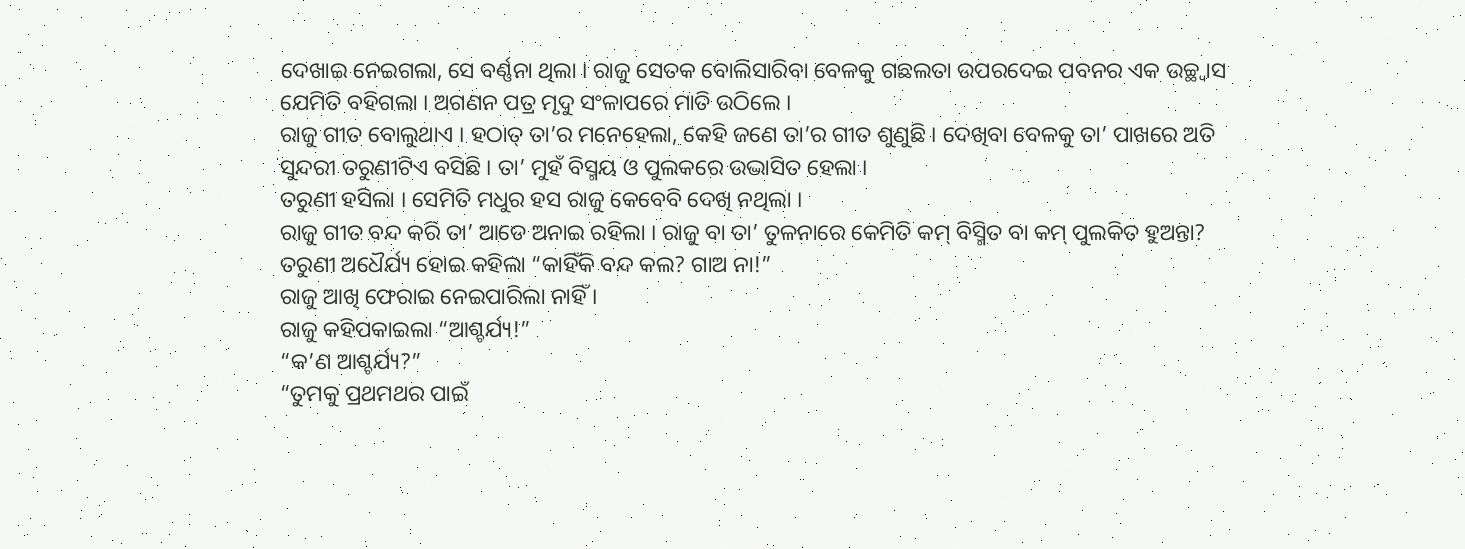ଦେଖାଇ ନେଇଗଲା, ସେ ବର୍ଣ୍ଣନା ଥିଲା । ରାଜୁ ସେତକ ବୋଲିସାରିବା ବେଳକୁ ଗଛଲତା ଉପରଦେଇ ପବନର ଏକ ଉଚ୍ଛ୍ୱାସ ଯେମିତି ବହିଗଲା । ଅଗଣନ ପତ୍ର ମୃଦୁ ସଂଳାପରେ ମାତି ଉଠିଲେ ।
ରାଜୁ ଗୀତ ବୋଲୁଥାଏ । ହଠାତ୍ ତା’ର ମନେହେଲା, କେହି ଜଣେ ତା’ର ଗୀତ ଶୁଣୁଛି । ଦେଖିବା ବେଳକୁ ତା’ ପାଖରେ ଅତି ସୁନ୍ଦରୀ ତରୁଣୀଟିଏ ବସିଛି । ତା’ ମୁହଁ ବିସ୍ମୟ ଓ ପୁଲକରେ ଉଦ୍ଭାସିତ ହେଲା ।
ତରୁଣୀ ହସିଲା । ସେମିତି ମଧୁର ହସ ରାଜୁ କେବେବି ଦେଖି ନଥିଲା ।
ରାଜୁ ଗୀତ ବନ୍ଦ କରି ତା’ ଆଡେ ଅନାଇ ରହିଲା । ରାଜୁ ବା ତା’ ତୁଳନାରେ କେମିତି କମ୍ ବିସ୍ମିତ ବା କମ୍ ପୁଲକିତ ହୁଅନ୍ତା?
ତରୁଣୀ ଅଧୈର୍ଯ୍ୟ ହୋଇ କହିଲା “କାହିଁକି ବନ୍ଦ କଲ? ଗାଅ ନା!”
ରାଜୁ ଆଖି ଫେରାଇ ନେଇପାରିଲା ନାହିଁ ।
ରାଜୁ କହିପକାଇଲା “ଆଶ୍ଚର୍ଯ୍ୟ!”
“କ’ଣ ଆଶ୍ଚର୍ଯ୍ୟ?”
“ତୁମକୁ ପ୍ରଥମଥର ପାଇଁ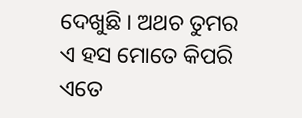ଦେଖୁଛି । ଅଥଚ ତୁମର ଏ ହସ ମୋତେ କିପରି ଏତେ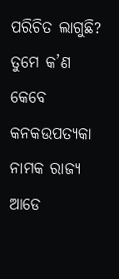ପରିଚିତ ଲାଗୁଛି? ତୁମେ କ’ଣ କେବେ କନକଉପତ୍ୟକା ନାମକ ରାଜ୍ୟ ଆଡେ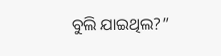ବୁଲି ଯାଇଥିଲ?”